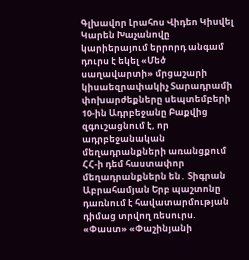Գլխավոր Լրահոս Վիդեո Կիսվել
Կարեն Խաչանովը կարիերայում երրորդ անգամ դուրս է եկել «Մեծ սաղավարտի» մրցաշարի կիսաեզրափակիչ Տարադրամի փոխարժեքները սեպտեմբերի 10-ին Ադրբեջանը Բաքվից զգուշացնում է, որ ադրբեջանական մեղադրանքների առանցքում ՀՀ-ի դեմ հաստափոր մեղադրանքներն են․ Տիգրան Աբրահամյան Երբ պաշտոնը դառնում է հավատարմության դիմաց տրվող ռեսուրս. «Փաստ» «Փաշինյանի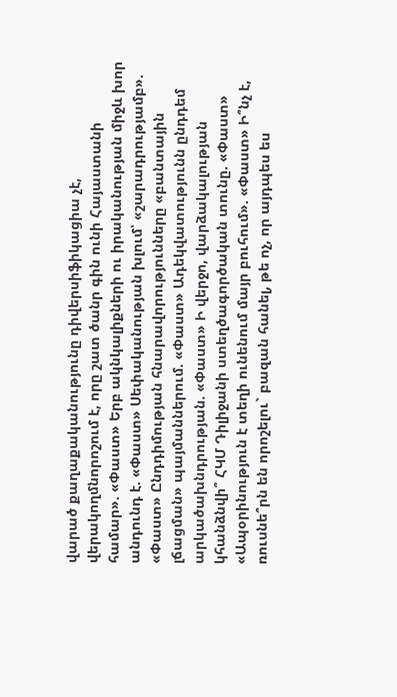վարած քաղաքականությունը դիվերսիֆիկացիա չէ, վերակողմնորոշում է, որը շատ ծանր գին ունի Հայաստանի համար». «Փաստ» Երբ ակնկալիքների ու իրականության միջև խոր անդունդ է. «Փաստ» Սեփականության խլում՝ «շարադրությամբ». «Փաստ» Ընդդիմության հնարավորությունները «բանտային լճացման» պայմաններում. «Փաստ» Ադեկվատությունն ընդդեմ արկածախնդրության. «Փաստ» Ի վերջո, վարձակալության կհանձնվի՞ ՀԿՄ Դիլիջանի ստեղծագործական տունը. «Փաստ» «Ապօրինություն է տեղի ունենում մայր բուհում». «Փաստ» Ի՞նչ է, ռուսնե՞րն են որոշելու` բազան հանել, թե ոչ, որ այդպես ես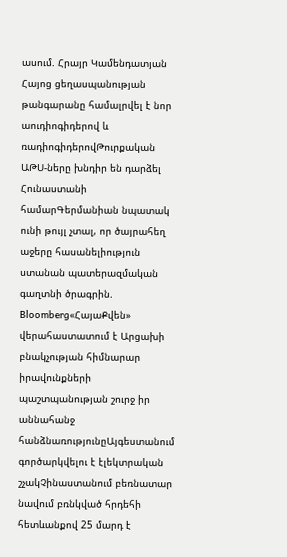ասում. Հրայր Կամենդատյան
Հայոց ցեղասպանության թանգարանը համալրվել է նոր աուդիոգիդերով և ռադիոգիդերովԹուրքական ԱԹՍ-ները խնդիր են դարձել Հունաստանի համարԳերմանիան նպատակ ունի թույլ չտալ, որ ծայրահեղ աջերը հասանելիություն ստանան պատերազմական գաղտնի ծրագրին. Bloomberg«ՀայաՔվեն» վերահաստատում է Արցախի բնակչության հիմնարար իրավունքների պաշտպանության շուրջ իր աննահանջ հանձնառությունըԱյգեստանում գործարկվելու է էլեկտրական շչակՉինաստանում բեռնատար նավում բռնկված հրդեհի հետևանքով 25 մարդ է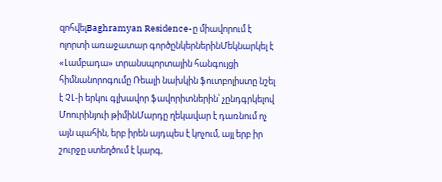զոհվելBaghramyan Residence-ը միավորում է ոլորտի առաջատար գործընկերներինՄեկնարկել է «Լամբադա» տրանսպորտային հանգույցի հիմնանորոգումը Ռեալի նախկին ֆուտբոլիստը նշել է ՉԼ-ի երկու գլխավոր ֆավորիտներին՝ չընդգրկելով Մոուրինյուի թիմինՄարդը ղեկավար է դառնում ոչ այն պահին, երբ իրեն այդպես է կոչում, այլ երբ իր շուրջը ստեղծում է կարգ,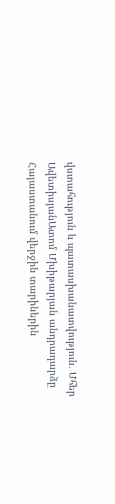վստահություն և պատասխանատվություն․ Մհեր ԱվետիսյանԱտոմ Մխիթարյան անդրադարձը Հայաստանում վերջին տարիներին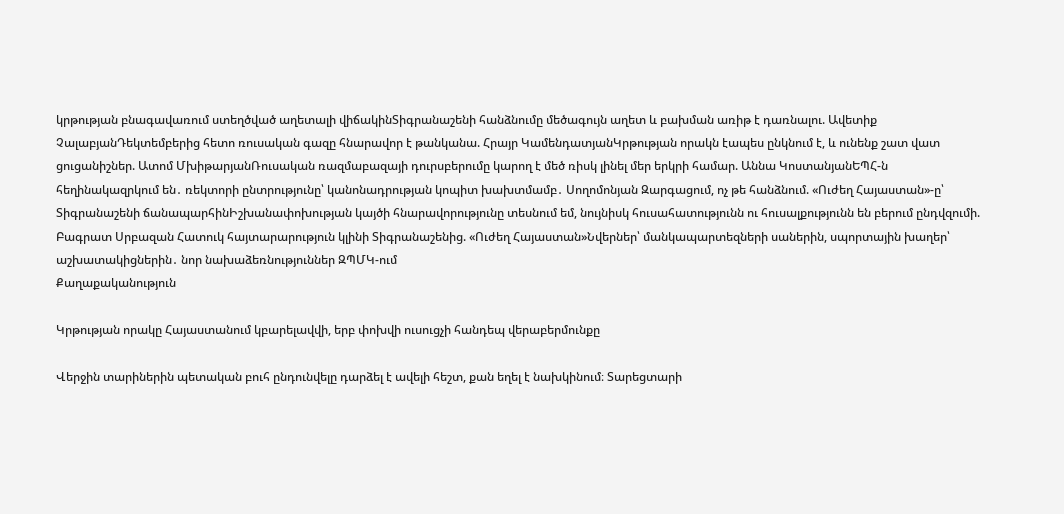կրթության բնագավառում ստեղծված աղետալի վիճակինՏիգրանաշենի հանձնումը մեծագույն աղետ և բախման առիթ է դառնալու. Ավետիք ՉալաբյանԴեկտեմբերից հետո ռուսական գազը հնարավոր է թանկանա. Հրայր ԿամենդատյանԿրթության որակն էապես ընկնում է, և ունենք շատ վատ ցուցանիշներ. Ատոմ ՄխիթարյանՌուսական ռազմաբազայի դուրսբերումը կարող է մեծ ռիսկ լինել մեր երկրի համար. Աննա ԿոստանյանԵՊՀ-ն հեղինակազրկում են․ ռեկտորի ընտրությունը՝ կանոնադրության կոպիտ խախտմամբ․ Սողոմոնյան Զարգացում, ոչ թե հանձնում. «Ուժեղ Հայաստան»-ը՝ Տիգրանաշենի ճանապարհինԻշխանափոխության կայծի հնարավորությունը տեսնում եմ, նույնիսկ հուսահատությունն ու հուսալքությունն են բերում ընդվզումի. Բագրատ Սրբազան Հատուկ հայտարարություն կլինի Տիգրանաշենից. «Ուժեղ Հայաստան»Նվերներ՝ մանկապարտեզների սաներին, սպորտային խաղեր՝ աշխատակիցներին․ նոր նախաձեռնություններ ԶՊՄԿ-ում
Քաղաքականություն

Կրթության որակը Հայաստանում կբարելավվի, երբ փոխվի ուսուցչի հանդեպ վերաբերմունքը

Վերջին տարիներին պետական բուհ ընդունվելը դարձել է ավելի հեշտ, քան եղել է նախկինում։ Տարեցտարի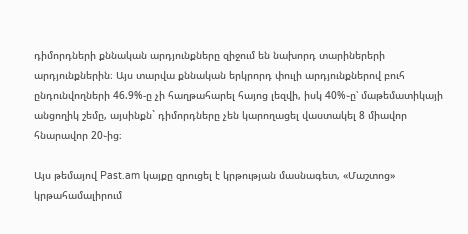դիմորդների քննական արդյունքները զիջում են նախորդ տարիներերի արդյունքներին։ Այս տարվա քննական երկրորդ փուլի արդյունքներով բուհ ընդունվողների 46.9%-ը չի հաղթահարել հայոց լեզվի, իսկ 40%֊ը՝ մաթեմատիկայի անցողիկ շեմը, այսինքն` դիմորդները չեն կարողացել վաստակել 8 միավոր հնարավոր 20֊ից։

Այս թեմայով Past.am կայքը զրուցել է կրթության մասնագետ, «Մաշտոց» կրթահամալիրում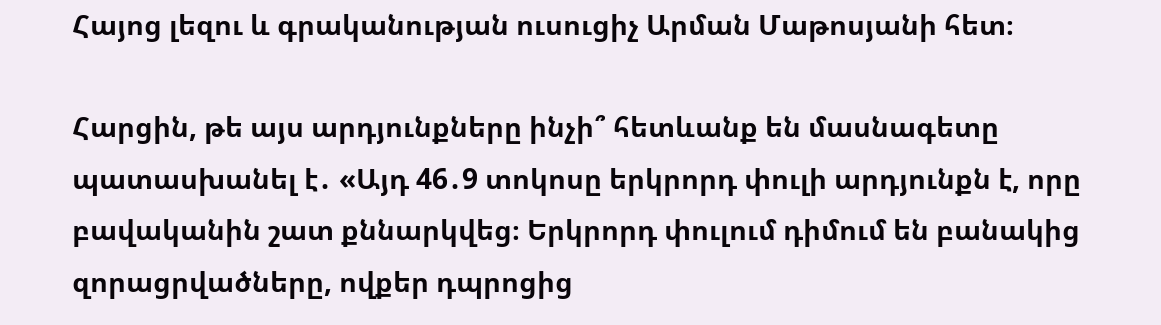Հայոց լեզու և գրականության ուսուցիչ Արման Մաթոսյանի հետ։

Հարցին, թե այս արդյունքները ինչի՞ հետևանք են մասնագետը պատասխանել է․ «Այդ 46․9 տոկոսը երկրորդ փուլի արդյունքն է, որը բավականին շատ քննարկվեց։ Երկրորդ փուլում դիմում են բանակից զորացրվածները, ովքեր դպրոցից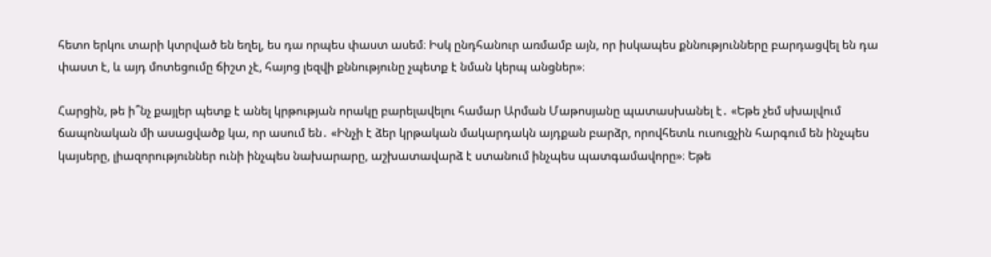հետո երկու տարի կտրված են եղել, ես դա որպես փաստ ասեմ։ Իսկ ընդհանուր առմամբ այն, որ իսկապես քննությունները բարդացվել են դա փաստ է, և այդ մոտեցումը ճիշտ չէ, հայոց լեզվի քննությունը չպետք է նման կերպ անցներ»։

Հարցին, թե ի՞նչ քայլեր պետք է անել կրթության որակը բարելավելու համար Արման Մաթոսյանը պատասխանել է․ «Եթե չեմ սխալվում ճապոնական մի ասացվածք կա, որ ասում են․ «Ինչի է ձեր կրթական մակարդակն այդքան բարձր, որովհետև ուսուցչին հարգում են ինչպես կայսերը, լիազորություններ ունի ինչպես նախարարը, աշխատավարձ է ստանում ինչպես պատգամավորը»։ Եթե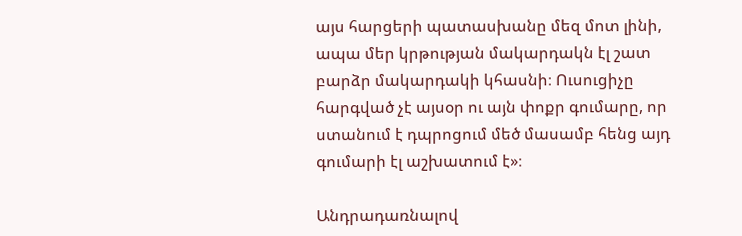այս հարցերի պատասխանը մեզ մոտ լինի, ապա մեր կրթության մակարդակն էլ շատ բարձր մակարդակի կհասնի։ Ուսուցիչը հարգված չէ այսօր ու այն փոքր գումարը, որ ստանում է դպրոցում մեծ մասամբ հենց այդ գումարի էլ աշխատում է»։

Անդրադառնալով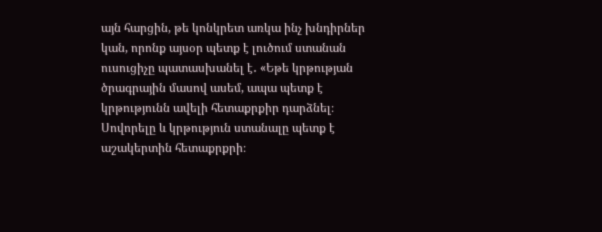այն հարցին, թե կոնկրետ առկա ինչ խնդիրներ կան, որոնք այսօր պետք է լուծում ստանան ուսուցիչը պատասխանել է․ «Եթե կրթության ծրագրային մասով ասեմ, ապա պետք է կրթությունն ավելի հետաքրքիր դարձնել։ Սովորելը և կրթություն ստանալը պետք է աշակերտին հետաքրքրի։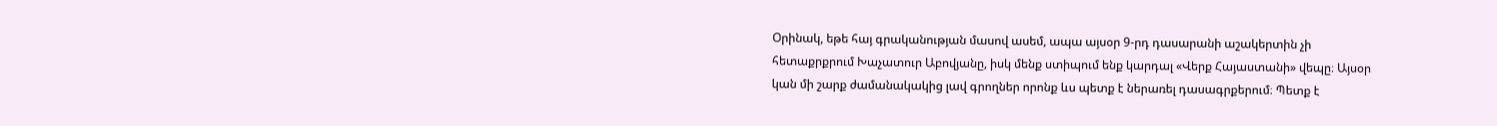Օրինակ, եթե հայ գրականության մասով ասեմ, ապա այսօր 9-րդ դասարանի աշակերտին չի հետաքրքրում Խաչատուր Աբովյանը, իսկ մենք ստիպում ենք կարդալ «Վերք Հայաստանի» վեպը։ Այսօր կան մի շարք ժամանակակից լավ գրողներ որոնք ևս պետք է ներառել դասագրքերում։ Պետք է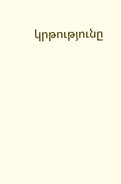կրթությունը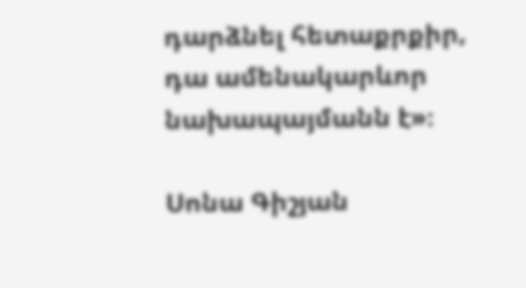դարձնել հետաքրքիր, դա ամենակարևոր նախապայմանն է»։

Սոնա Գիշյան